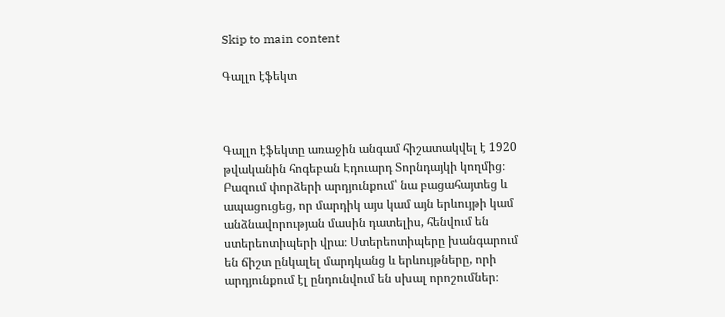Skip to main content

Գալլո էֆեկտ



Գալլո էֆեկտը առաջին անգամ հիշատակվել է 1920 թվականին հոգեբան Էդուարդ Տորնդայկի կողմից։ Բազում փորձերի արդյունքում՝ նա բացահայտեց և ապացուցեց, որ մարդիկ այս կամ այն երևույթի կամ անձնավորության մասին դատելիս, հենվում են ստերեոտիպերի վրա։ Ստերեոտիպերը խանգարում են ճիշտ ընկալել մարդկանց և երևույթները, որի արդյունքում էլ ընդունվում են սխալ որոշումներ։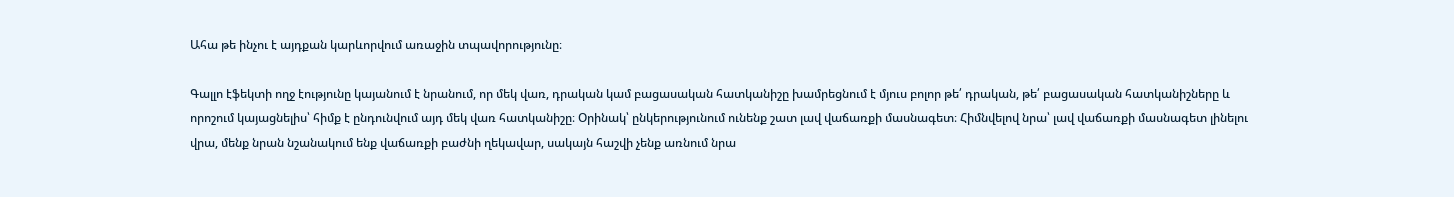Ահա թե ինչու է այդքան կարևորվում առաջին տպավորությունը։

Գալլո էֆեկտի ողջ էությունը կայանում է նրանում, որ մեկ վառ, դրական կամ բացասական հատկանիշը խամրեցնում է մյուս բոլոր թե՛ դրական, թե՛ բացասական հատկանիշները և որոշում կայացնելիս՝ հիմք է ընդունվում այդ մեկ վառ հատկանիշը։ Օրինակ՝ ընկերությունում ունենք շատ լավ վաճառքի մասնագետ։ Հիմնվելով նրա՝ լավ վաճառքի մասնագետ լինելու վրա, մենք նրան նշանակում ենք վաճառքի բաժնի ղեկավար, սակայն հաշվի չենք առնում նրա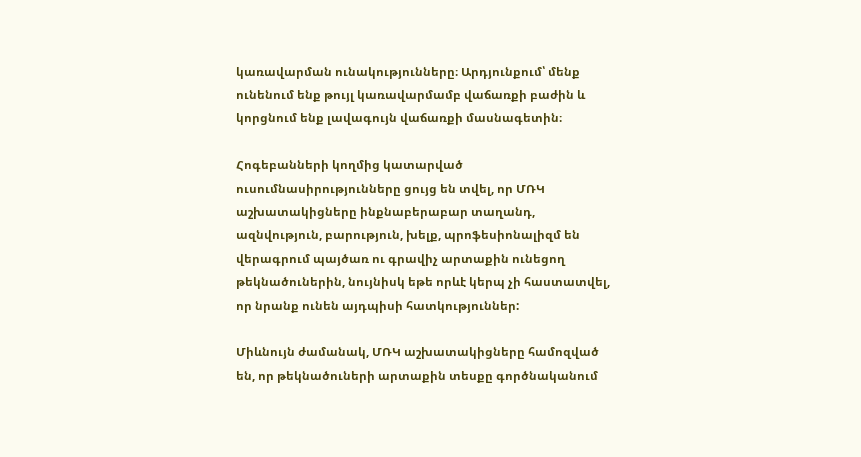կառավարման ունակությունները։ Արդյունքում՝ մենք ունենում ենք թույլ կառավարմամբ վաճառքի բաժին և կորցնում ենք լավագույն վաճառքի մասնագետին։

Հոգեբանների կողմից կատարված ուսումնասիրությունները ցույց են տվել, որ ՄՌԿ աշխատակիցները ինքնաբերաբար տաղանդ, ազնվություն, բարություն, խելք, պրոֆեսիոնալիզմ են վերագրում պայծառ ու գրավիչ արտաքին ունեցող թեկնածուներին, նույնիսկ եթե որևէ կերպ չի հաստատվել, որ նրանք ունեն այդպիսի հատկություններ:

Միևնույն ժամանակ, ՄՌԿ աշխատակիցները համոզված են, որ թեկնածուների արտաքին տեսքը գործնականում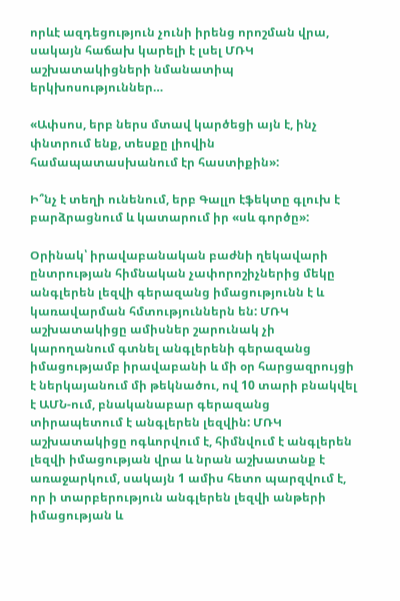որևէ ազդեցություն չունի իրենց որոշման վրա, սակայն հաճախ կարելի է լսել ՄՌԿ աշխատակիցների նմանատիպ երկխոսություններ…

«Ափսոս, երբ ներս մտավ կարծեցի այն է, ինչ փնտրում ենք, տեսքը լիովին համապատասխանում էր հաստիքին»:

Ի՞նչ է տեղի ունենում, երբ Գալլո էֆեկտը գլուխ է բարձրացնում և կատարում իր «սև գործը»:

Օրինակ՝ իրավաբանական բաժնի ղեկավարի ընտրության հիմնական չափորոշիչներից մեկը անգլերեն լեզվի գերազանց իմացությունն է և կառավարման հմտություններն են: ՄՌԿ աշխատակիցը ամիսներ շարունակ չի կարողանում գտնել անգլերենի գերազանց իմացությամբ իրավաբանի և մի օր հարցազրույցի է ներկայանում մի թեկնածու, ով 10 տարի բնակվել է ԱՄՆ-ում, բնականաբար գերազանց տիրապետում է անգլերեն լեզվին: ՄՌԿ աշխատակիցը ոգևորվում է, հիմնվում է անգլերեն լեզվի իմացության վրա և նրան աշխատանք է առաջարկում, սակայն 1 ամիս հետո պարզվում է, որ ի տարբերություն անգլերեն լեզվի անթերի իմացության և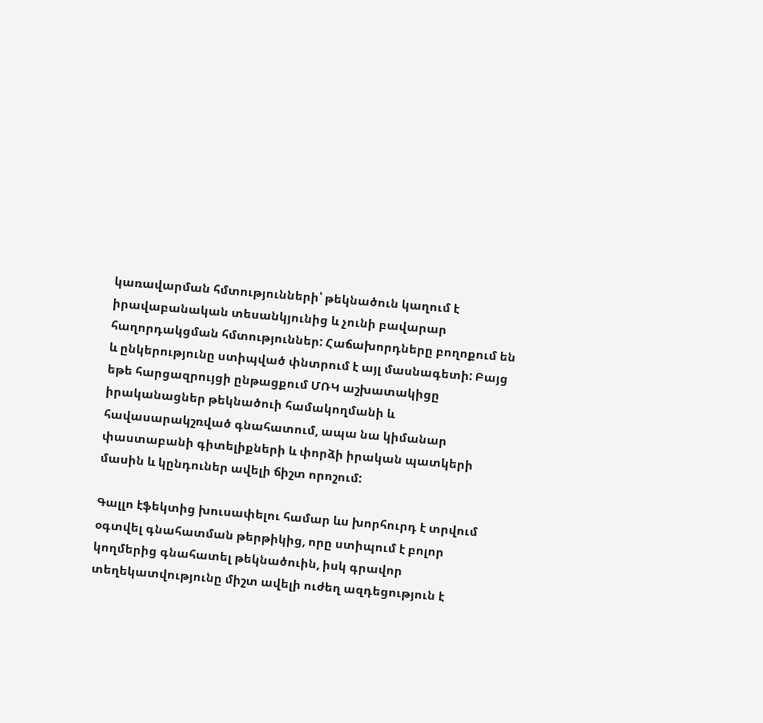կառավարման հմտությունների՝ թեկնածուն կաղում է իրավաբանական տեսանկյունից և չունի բավարար հաղորդակցման հմտություններ: Հաճախորդները բողոքում են և ընկերությունը ստիպված փնտրում է այլ մասնագետի: Բայց եթե հարցազրույցի ընթացքում ՄՌԿ աշխատակիցը իրականացներ թեկնածուի համակողմանի և հավասարակշռված գնահատում, ապա նա կիմանար փաստաբանի գիտելիքների և փորձի իրական պատկերի մասին և կընդուներ ավելի ճիշտ որոշում:

Գալլո էֆեկտից խուսափելու համար ևս խորհուրդ է տրվում օգտվել գնահատման թերթիկից, որը ստիպում է բոլոր կողմերից գնահատել թեկնածուին, իսկ գրավոր տեղեկատվությունը միշտ ավելի ուժեղ ազդեցություն է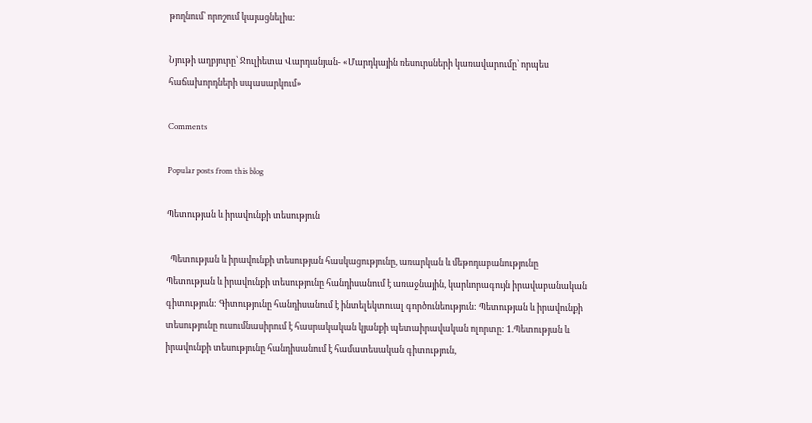թողնում՝ որոշում կայացնելիս:

Նյութի աղբյուրը՝ Ջուլիետա Վարդանյան- «Մարդկային ռեսուրսների կառավարումը՝ որպես հաճախորդների սպասարկում»

Comments

Popular posts from this blog

Պետության և իրավունքի տեսություն

  Պետության և իրավունքի տեսության հասկացությունը, առարկան և մեթոդաբանությունը Պետության և իրավունքի տեսությունը հանդիսանում է առաջնային, կարևորագույն իրավաբանական գիտություն: Գիտությունը հանդիսանում է ինտելեկտուալ գործունեություն: Պետության և իրավունքի տեսությունը ուսումնասիրում է հասրակական կյանքի պետաիրավական ոլորտը: 1.Պետության և իրավունքի տեսությունը հանդիսանում է համատեսական գիտություն,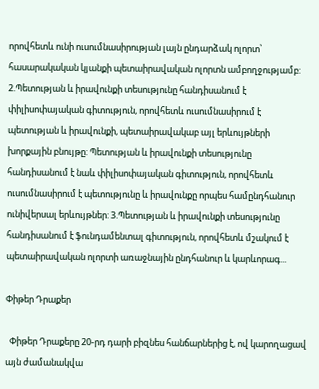որովհետև ունի ուսումնասիրության լայն ընդարձակ ոլորտ՝ հասարակական կյանքի պետաիրավական ոլորտն ամբողջությամբ: 2.Պետության և իրավունքի տեսությունը հանդիսանում է փիլիսոփայական գիտություն, որովհետև ուսումնասիրում է պետության և իրավունքի, պետաիրավակաբ այլ երևույթների խորքային բնույթը: Պետության և իրավունքի տեսությունը հանդիսանում է նաև փիլիսոփայական գիտություն, որովհետև ուսումնասիրում է պետությունը և իրավունքը որպես համընդհանուր ունիվերսալ երևույթներ: 3.Պետության և իրավունքի տեսությունը հանդիսանում է ֆունդամենտալ գիտություն, որովհետև մշակում է պետաիրավական ոլորտի առաջնային ընդհանուր և կարևորագ...

Փիթեր Դրաքեր

  Փիթեր Դրաքերը 20-րդ դարի բիզնես հանճարներից է, ով կարողացավ այն ժամանակվա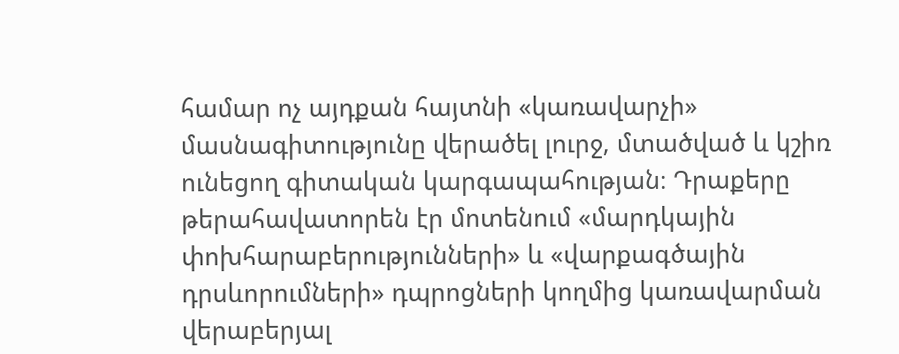համար ոչ այդքան հայտնի «կառավարչի» մասնագիտությունը վերածել լուրջ, մտածված և կշիռ ունեցող գիտական կարգապահության։ Դրաքերը թերահավատորեն էր մոտենում «մարդկային փոխհարաբերությունների» և «վարքագծային դրսևորումների» դպրոցների կողմից կառավարման վերաբերյալ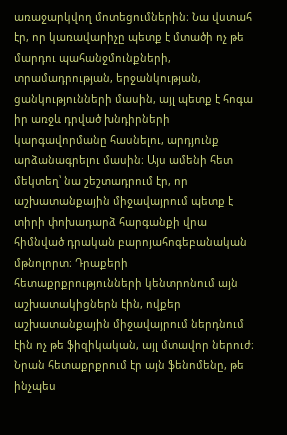առաջարկվող մոտեցումներին։ Նա վստահ էր, որ կառավարիչը պետք է մտածի ոչ թե մարդու պահանջմունքների, տրամադրության, երջանկության, ցանկությունների մասին, այլ պետք է հոգա իր առջև դրված խնդիրների կարգավորմանը հասնելու, արդյունք արձանագրելու մասին։ Այս ամենի հետ մեկտեղ՝ նա շեշտադրում էր, որ աշխատանքային միջավայրում պետք է տիրի փոխադարձ հարգանքի վրա հիմնված դրական բարոյահոգեբանական մթնոլորտ։ Դրաքերի հետաքրքրությունների կենտրոնում այն աշխատակիցներն էին, ովքեր աշխատանքային միջավայրում ներդնում էին ոչ թե ֆիզիկական, այլ մտավոր ներուժ։ Նրան հետաքրքրում էր այն ֆենոմենը, թե ինչպես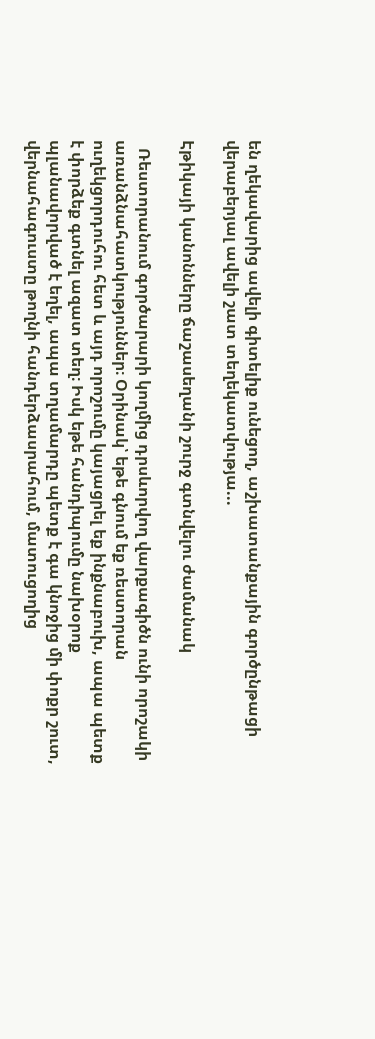են ղեկավարից ավելի գիտելիք ունեցող, աշխատանքային գործընթացի վերաբերյալ ավելի շատ տեղեկատվությա...

Էթիկայի կանոնները ճաշասեղանի շուրջ գտնվելու ժամանակ

  Ռեստորանում գործարարի կողմից դրսևորվող վարքագիծն ունի որոշակի առանձնահատկություններ։ Օրինակ՝ եթե գնում եք ռեստորան ուղեկցորդուհու հետ և այդ որոշումը կայացրել եք ինքնաբուխ, ապա պետք է փորձեք գտնել ազատ տեղ։ Իսկ եթե հանդիպումը նախօրոք պլանավորված է եղել, ապա տղամարդը պետք է գա կնոջից մի փոքր շուտ, վերնահագուստը թողնի հանդերձասրահում, մատուցողից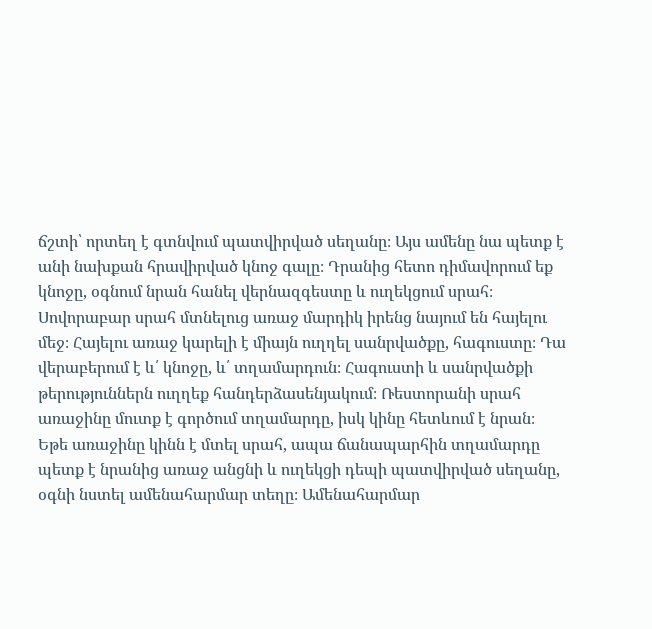ճշտի՝ որտեղ է գտնվում պատվիրված սեղանը։ Այս ամենը նա պետք է անի նախքան հրավիրված կնոջ գալը։ Դրանից հետո դիմավորում եք կնոջը, օգնում նրան հանել վերնազգեստը և ուղեկցում սրահ։ Սովորաբար սրահ մտնելուց առաջ մարդիկ իրենց նայում են հայելու մեջ։ Հայելու առաջ կարելի է միայն ուղղել սանրվածքը, հագուստը։ Դա վերաբերում է և՛ կնոջը, և՛ տղամարդուն։ Հագուստի և սանրվածքի թերություններն ուղղեք հանդերձասենյակում։ Ռեստորանի սրահ առաջինը մուտք է գործում տղամարդը, իսկ կինը հետևում է նրան։ Եթե առաջինը կինն է մտել սրահ, ապա ճանապարհին տղամարդը պետք է նրանից առաջ անցնի և ուղեկցի դեպի պատվիրված սեղանը, օգնի նստել ամենահարմար տեղը։ Ամենահարմար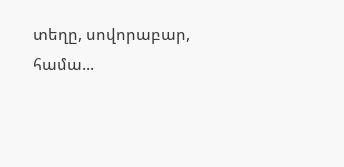տեղը, սովորաբար, համա...